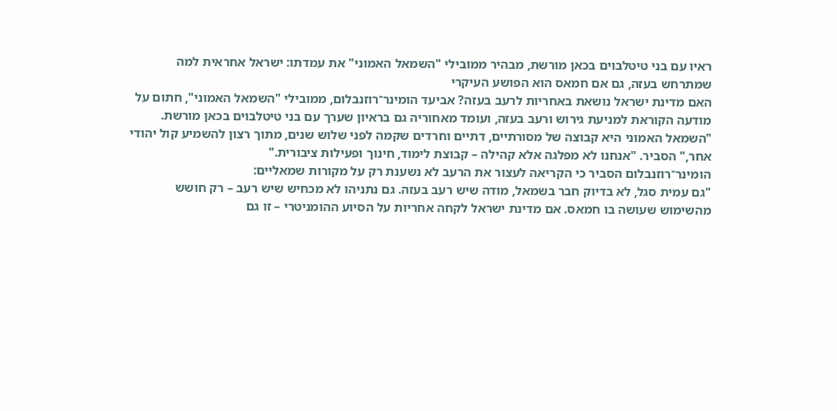ראיו עם בני טיטלבוים בכאן מורשת, מבהיר ממובילי "השמאל האמוני" את עמדתו: ישראל אחראית למה שמתרחש בעזה, גם אם חמאס הוא הפושע העיקרי
האם מדינת ישראל נושאת באחריות לרעב בעזה? אביעד הומינר־רוזנבלום, ממובילי "השמאל האמוני", חתום על מודעה הקוראת למניעת גירוש ורעב בעזה, ועומד מאחוריה גם בראיון שערך עם בני טיטלבוים בכאן מורשת.
"השמאל האמוני היא קבוצה של מסורתיים, דתיים וחרדים שקמה לפני שלוש שנים, מתוך רצון להשמיע קול יהודי אחר," הסביר. "אנחנו לא מפלגה אלא קהילה – קבוצת לימוד, חינוך ופעילות ציבורית."
הומינר־רוזנבלום הסביר כי הקריאה לעצור את הרעב לא נשענת רק על מקורות שמאליים:
"גם עמית סגל, לא בדיוק חבר בשמאל, מודה שיש רעב בעזה. גם נתניהו לא מכחיש שיש רעב – רק חושש מהשימוש שעושה בו חמאס. אם מדינת ישראל לקחה אחריות על הסיוע ההומניטרי – זו גם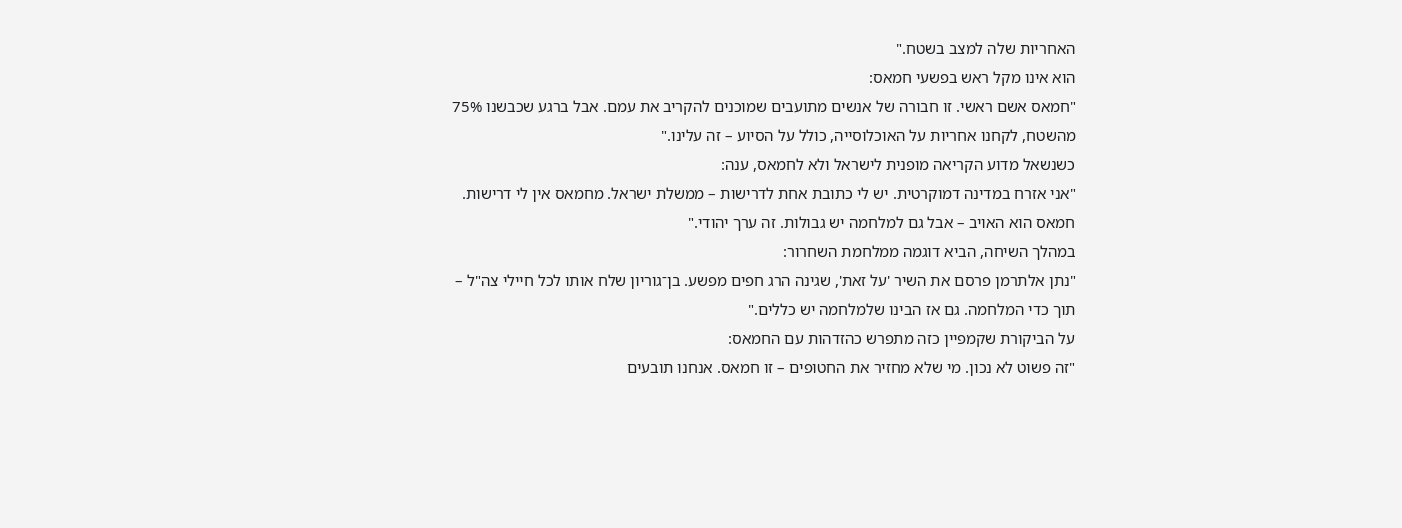האחריות שלה למצב בשטח."
הוא אינו מקל ראש בפשעי חמאס:
"חמאס אשם ראשי. זו חבורה של אנשים מתועבים שמוכנים להקריב את עמם. אבל ברגע שכבשנו 75% מהשטח, לקחנו אחריות על האוכלוסייה, כולל על הסיוע – זה עלינו."
כשנשאל מדוע הקריאה מופנית לישראל ולא לחמאס, ענה:
"אני אזרח במדינה דמוקרטית. יש לי כתובת אחת לדרישות – ממשלת ישראל. מחמאס אין לי דרישות. חמאס הוא האויב – אבל גם למלחמה יש גבולות. זה ערך יהודי."
במהלך השיחה, הביא דוגמה ממלחמת השחרור:
"נתן אלתרמן פרסם את השיר 'על זאת', שגינה הרג חפים מפשע. בן־גוריון שלח אותו לכל חיילי צה"ל – תוך כדי המלחמה. גם אז הבינו שלמלחמה יש כללים."
על הביקורת שקמפיין כזה מתפרש כהזדהות עם החמאס:
"זה פשוט לא נכון. מי שלא מחזיר את החטופים – זו חמאס. אנחנו תובעים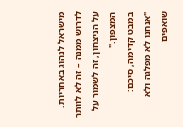מישראל לנהוג באחריות. לדרוש ממנה – זה לא לוותר על הניצחון, זה לשמור על המצפון."
במבט קדימה, סיכם:
"אנחנו לא מפלגה ולא שואפים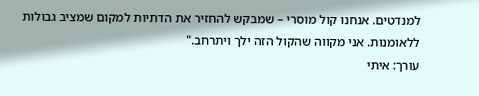למנדטים. אנחנו קול מוסרי – שמבקש להחזיר את הדתיות למקום שמציב גבולות ללאומנות. אני מקווה שהקול הזה ילך ויתרחב."
עורך: איתי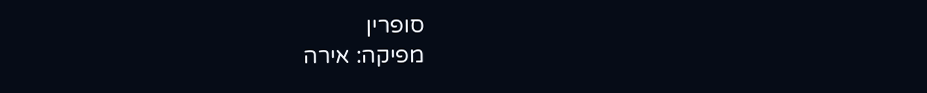סופרין
מפיקה: אירה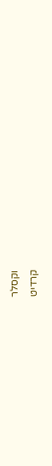וקסלר
קרדיט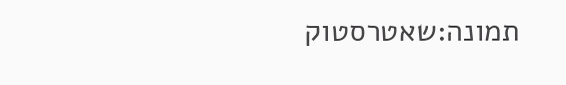תמונה:שאטרסטוק